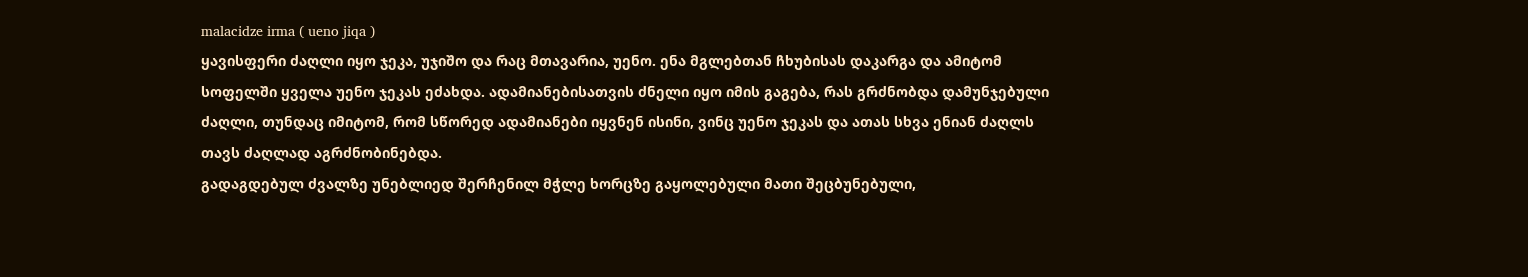malacidze irma ( ueno jiqa )
ყავისფერი ძაღლი იყო ჯეკა, უჯიშო და რაც მთავარია, უენო. ენა მგლებთან ჩხუბისას დაკარგა და ამიტომ სოფელში ყველა უენო ჯეკას ეძახდა. ადამიანებისათვის ძნელი იყო იმის გაგება, რას გრძნობდა დამუნჯებული ძაღლი, თუნდაც იმიტომ, რომ სწორედ ადამიანები იყვნენ ისინი, ვინც უენო ჯეკას და ათას სხვა ენიან ძაღლს თავს ძაღლად აგრძნობინებდა.
გადაგდებულ ძვალზე უნებლიედ შერჩენილ მჭლე ხორცზე გაყოლებული მათი შეცბუნებული,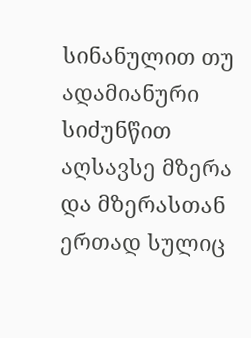სინანულით თუ ადამიანური სიძუნწით აღსავსე მზერა და მზერასთან ერთად სულიც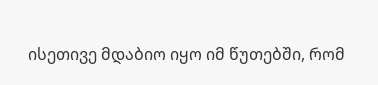ისეთივე მდაბიო იყო იმ წუთებში, რომ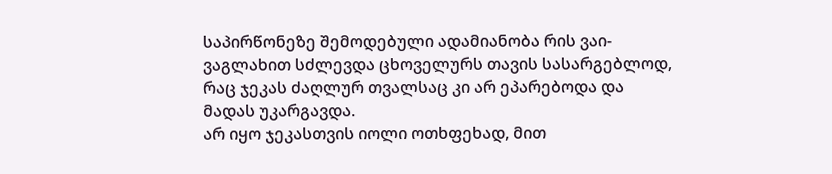საპირწონეზე შემოდებული ადამიანობა რის ვაი-ვაგლახით სძლევდა ცხოველურს თავის სასარგებლოდ, რაც ჯეკას ძაღლურ თვალსაც კი არ ეპარებოდა და მადას უკარგავდა.
არ იყო ჯეკასთვის იოლი ოთხფეხად, მით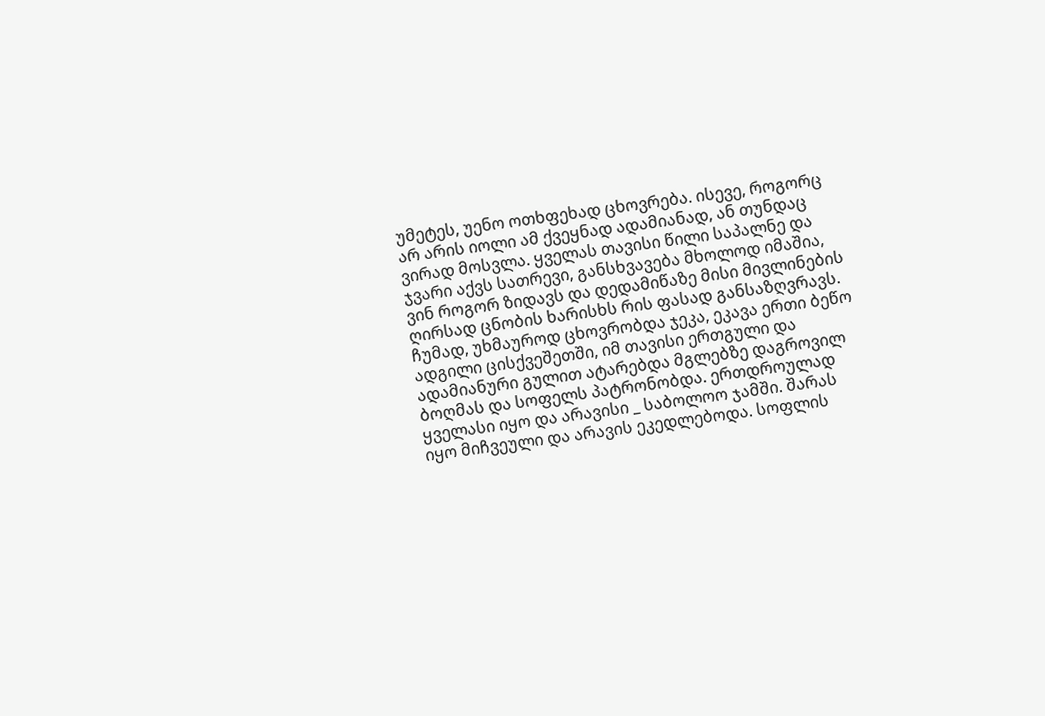უმეტეს, უენო ოთხფეხად ცხოვრება. ისევე, როგორც არ არის იოლი ამ ქვეყნად ადამიანად, ან თუნდაც ვირად მოსვლა. ყველას თავისი წილი საპალნე და ჯვარი აქვს სათრევი, განსხვავება მხოლოდ იმაშია, ვინ როგორ ზიდავს და დედამიწაზე მისი მივლინების ღირსად ცნობის ხარისხს რის ფასად განსაზღვრავს.
ჩუმად, უხმაუროდ ცხოვრობდა ჯეკა, ეკავა ერთი ბეწო ადგილი ცისქვეშეთში, იმ თავისი ერთგული და ადამიანური გულით ატარებდა მგლებზე დაგროვილ ბოღმას და სოფელს პატრონობდა. ერთდროულად ყველასი იყო და არავისი _ საბოლოო ჯამში. შარას იყო მიჩვეული და არავის ეკედლებოდა. სოფლის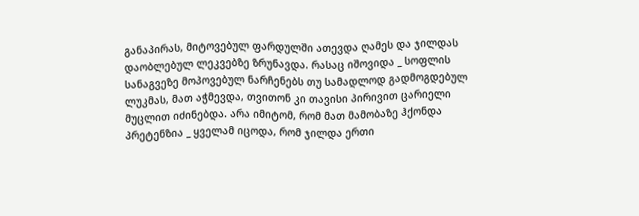განაპირას, მიტოვებულ ფარდულში ათევდა ღამეს და ჯილდას დაობლებულ ლეკვებზე ზრუნავდა. რასაც იშოვიდა _ სოფლის სანაგვეზე მოპოვებულ ნარჩენებს თუ სამადლოდ გადმოგდებულ ლუკმას, მათ აჭმევდა, თვითონ კი თავისი პირივით ცარიელი მუცლით იძინებდა. არა იმიტომ, რომ მათ მამობაზე ჰქონდა პრეტენზია _ ყველამ იცოდა, რომ ჯილდა ერთი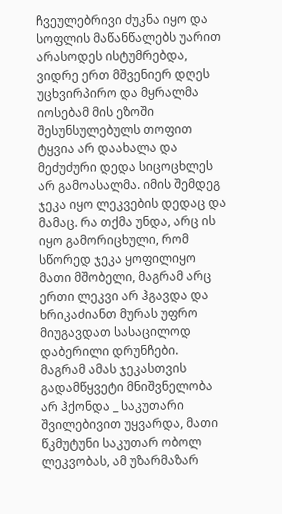ჩვეულებრივი ძუკნა იყო და სოფლის მაწანწალებს უარით არასოდეს ისტუმრებდა, ვიდრე ერთ მშვენიერ დღეს უცხვირპირო და მყრალმა იოსებამ მის ეზოში შესუნსულებულს თოფით ტყვია არ დაახალა და მეძუძური დედა სიცოცხლეს არ გამოასალმა. იმის შემდეგ ჯეკა იყო ლეკვების დედაც და მამაც. რა თქმა უნდა, არც ის იყო გამორიცხული, რომ სწორედ ჯეკა ყოფილიყო მათი მშობელი, მაგრამ არც ერთი ლეკვი არ ჰგავდა და ხრიკაძიანთ მურას უფრო მიუგავდათ სასაცილოდ დაბერილი დრუნჩები.
მაგრამ ამას ჯეკასთვის გადამწყვეტი მნიშვნელობა არ ჰქონდა _ საკუთარი შვილებივით უყვარდა, მათი წკმუტუნი საკუთარ ობოლ ლეკვობას, ამ უზარმაზარ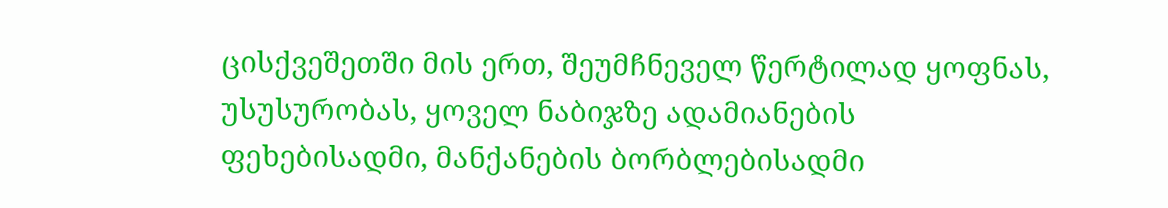ცისქვეშეთში მის ერთ, შეუმჩნეველ წერტილად ყოფნას, უსუსურობას, ყოველ ნაბიჯზე ადამიანების ფეხებისადმი, მანქანების ბორბლებისადმი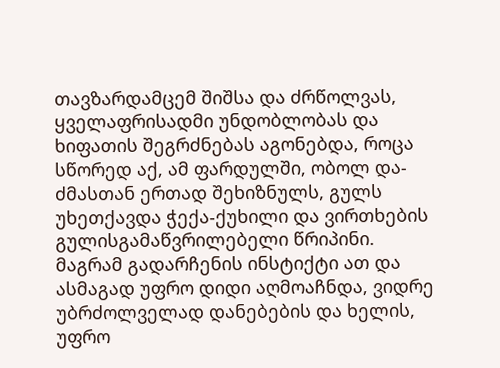თავზარდამცემ შიშსა და ძრწოლვას, ყველაფრისადმი უნდობლობას და ხიფათის შეგრძნებას აგონებდა, როცა სწორედ აქ, ამ ფარდულში, ობოლ და-ძმასთან ერთად შეხიზნულს, გულს უხეთქავდა ჭექა-ქუხილი და ვირთხების გულისგამაწვრილებელი წრიპინი.
მაგრამ გადარჩენის ინსტიქტი ათ და ასმაგად უფრო დიდი აღმოაჩნდა, ვიდრე უბრძოლველად დანებების და ხელის, უფრო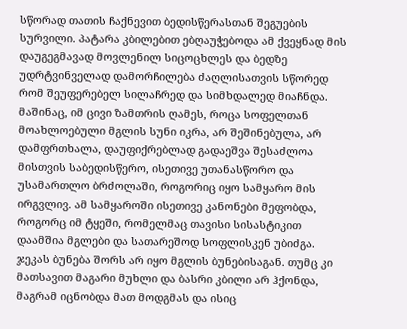სწორად თათის ჩაქნევით ბედისწერასთან შეგუების სურვილი. პატარა კბილებით ებღაუჭებოდა ამ ქვეყნად მის დაუგეგმავად მოვლენილ სიცოცხლეს და ბედზე უდრტვინველად დამორჩილება ძაღლისათვის სწორედ რომ შეუფერებელ სილაჩრედ და სიმხდალედ მიაჩნდა.
მაშინაც, იმ ცივი ზამთრის ღამეს, როცა სოფელთან მოახლოებული მგლის სუნი იკრა, არ შეშინებულა, არ დამფრთხალა, დაუფიქრებლად გადაეშვა შესაძლოა მისთვის საბედისწერო, ისეთივე უთანასწორო და უსამართლო ბრძოლაში, როგორიც იყო სამყარო მის ირგვლივ. ამ სამყაროში ისეთივე კანონები მეფობდა, როგორც იმ ტყეში, რომელმაც თავისი სისასტიკით დაამშია მგლები და სათარეშოდ სოფლისკენ უბიძგა. ჯეკას ბუნება შორს არ იყო მგლის ბუნებისაგან. თუმც კი მათსავით მაგარი მუხლი და ბასრი კბილი არ ჰქონდა, მაგრამ იცნობდა მათ მოდგმას და ისიც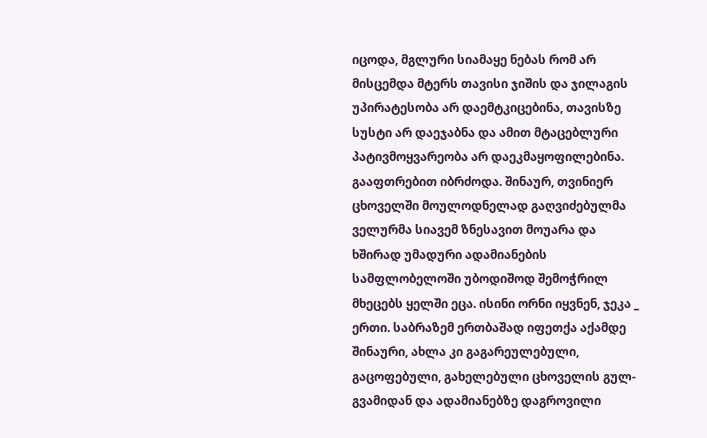იცოდა, მგლური სიამაყე ნებას რომ არ მისცემდა მტერს თავისი ჯიშის და ჯილაგის უპირატესობა არ დაემტკიცებინა, თავისზე სუსტი არ დაეჯაბნა და ამით მტაცებლური პატივმოყვარეობა არ დაეკმაყოფილებინა.
გააფთრებით იბრძოდა. შინაურ, თვინიერ ცხოველში მოულოდნელად გაღვიძებულმა ველურმა სიავემ ზნესავით მოუარა და ხშირად უმადური ადამიანების სამფლობელოში უბოდიშოდ შემოჭრილ მხეცებს ყელში ეცა. ისინი ორნი იყვნენ, ჯეკა _ ერთი. საბრაზემ ერთბაშად იფეთქა აქამდე შინაური, ახლა კი გაგარეულებული, გაცოფებული, გახელებული ცხოველის გულ-გვამიდან და ადამიანებზე დაგროვილი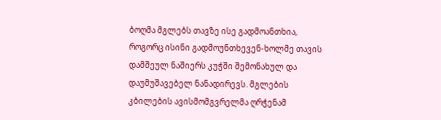ბოღმა მგლებს თავზე ისე გადმოანთხია, როგორც ისინი გადმოუნთხევენ-ხოლმე თავის დამშეულ ნაშიერს კუჭში შემონახულ და დაუმუშავებელ ნანადირევს. მგლების კბილების ავისმომგვრელმა ღრჭენამ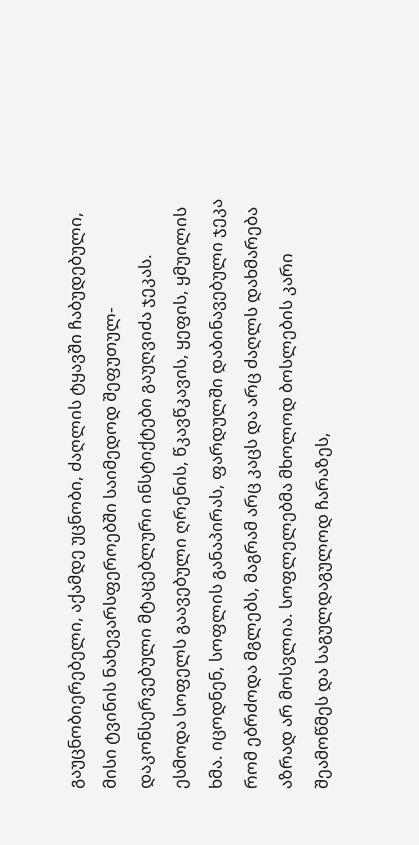გაუცნობიერებელი, აქამდე უცნობი, ძაღლის ტყავში ჩაბუდებული, მისი ტვინის ნახევარსფეროებში საიმედოდ შეფუთულ-დაკონსერვებული მტაცებლური ინსტიქტები გაუღვიძა ჯეკას.
ესმოდა სოფელს გაავებული ღრენის, წკავწკავის, ყეფის, ყმუილის ხმა. იცოდნენ, სოფლის განაპირას, ფარდულში დაბინავებული ჯეკა რომ ებრძოდა მგლებს, მაგრამ არც კაცს და არც ძაღლს დახმარება აზრად არ მოსვლია. სოფლელებმა მხოლოდ ბოსლების კარი შეამოწმეს და საგულდაგულოდ ჩარაზეს,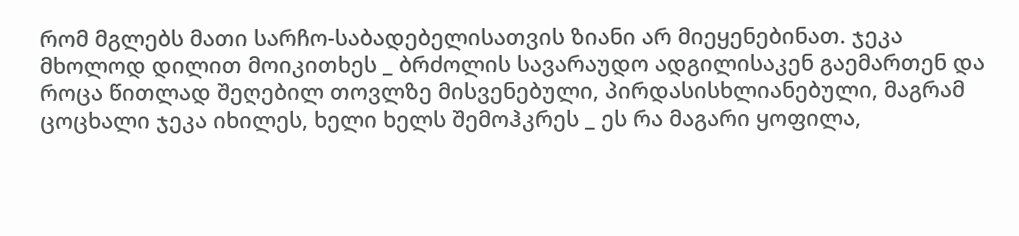რომ მგლებს მათი სარჩო-საბადებელისათვის ზიანი არ მიეყენებინათ. ჯეკა მხოლოდ დილით მოიკითხეს _ ბრძოლის სავარაუდო ადგილისაკენ გაემართენ და როცა წითლად შეღებილ თოვლზე მისვენებული, პირდასისხლიანებული, მაგრამ ცოცხალი ჯეკა იხილეს, ხელი ხელს შემოჰკრეს _ ეს რა მაგარი ყოფილა,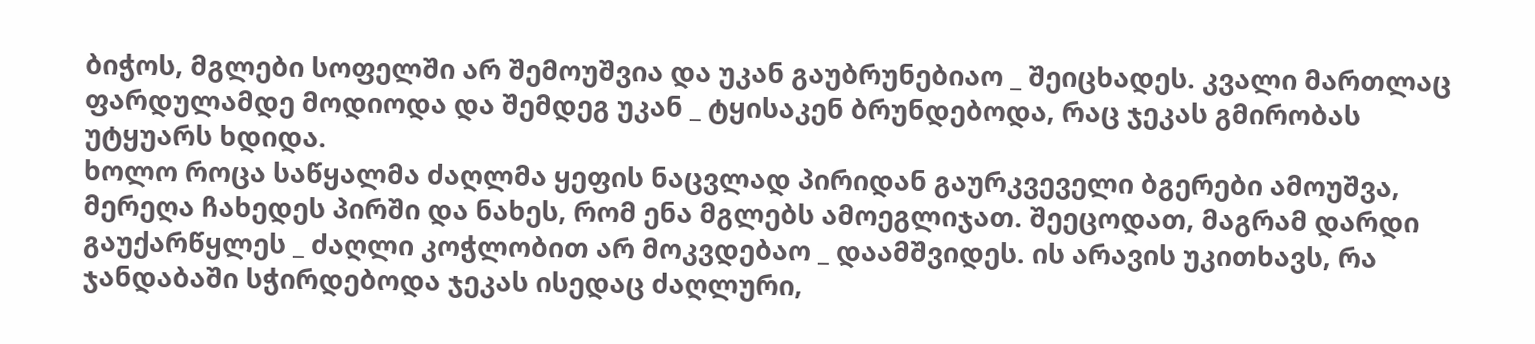ბიჭოს, მგლები სოფელში არ შემოუშვია და უკან გაუბრუნებიაო _ შეიცხადეს. კვალი მართლაც ფარდულამდე მოდიოდა და შემდეგ უკან _ ტყისაკენ ბრუნდებოდა, რაც ჯეკას გმირობას უტყუარს ხდიდა.
ხოლო როცა საწყალმა ძაღლმა ყეფის ნაცვლად პირიდან გაურკვეველი ბგერები ამოუშვა, მერეღა ჩახედეს პირში და ნახეს, რომ ენა მგლებს ამოეგლიჯათ. შეეცოდათ, მაგრამ დარდი გაუქარწყლეს _ ძაღლი კოჭლობით არ მოკვდებაო _ დაამშვიდეს. ის არავის უკითხავს, რა ჯანდაბაში სჭირდებოდა ჯეკას ისედაც ძაღლური,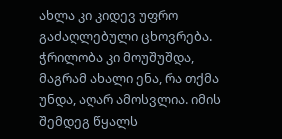ახლა კი კიდევ უფრო გაძაღლებული ცხოვრება.
ჭრილობა კი მოუშუშდა, მაგრამ ახალი ენა, რა თქმა უნდა, აღარ ამოსვლია. იმის შემდეგ წყალს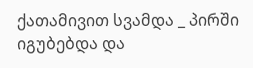ქათამივით სვამდა _ პირში იგუბებდა და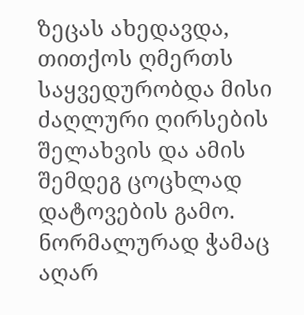ზეცას ახედავდა, თითქოს ღმერთს საყვედურობდა მისი ძაღლური ღირსების შელახვის და ამის შემდეგ ცოცხლად დატოვების გამო. ნორმალურად ჭამაც აღარ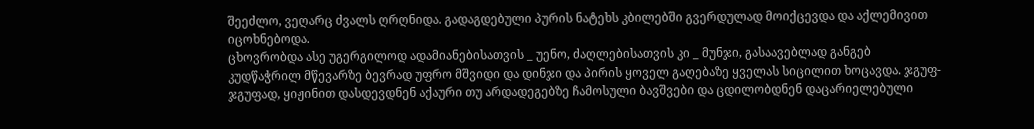შეეძლო, ვეღარც ძვალს ღრღნიდა. გადაგდებული პურის ნატეხს კბილებში გვერდულად მოიქცევდა და აქლემივით იცოხნებოდა.
ცხოვრობდა ასე უგერგილოდ ადამიანებისათვის _ უენო, ძაღლებისათვის კი _ მუნჯი, გასაავებლად განგებ კუდწაჭრილ მწევარზე ბევრად უფრო მშვიდი და დინჯი და პირის ყოველ გაღებაზე ყველას სიცილით ხოცავდა. ჯგუფ-ჯგუფად, ყიჟინით დასდევდნენ აქაური თუ არდადეგებზე ჩამოსული ბავშვები და ცდილობდნენ დაცარიელებული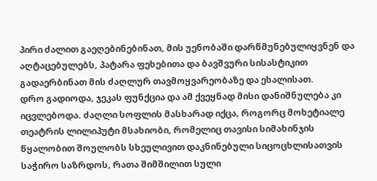პირი ძალით გაეღებინებინათ, მის უენობაში დარწმუნებულიყვნენ და აღტაცებულებს, პატარა ფეხებითა და ბავშვური სისასტიკით გადაერბინათ მის ძაღლურ თავმოყვარეობაზე და ეხალისათ.
დრო გადიოდა, ჯეკას ფუნქცია და ამ ქვეყნად მისი დანიშნულება კი იცვლებოდა. ძაღლი სოფლის მასხარად იქცა, როგორც მოხეტიალე თეატრის ლილიპუტი მსახიობი, რომელიც თავისი სიმახინჯის წყალობით შოულობს სხეულივით დაკნინებული სიცოცხლისათვის საჭირო საზრდოს, რათა შიმშილით სული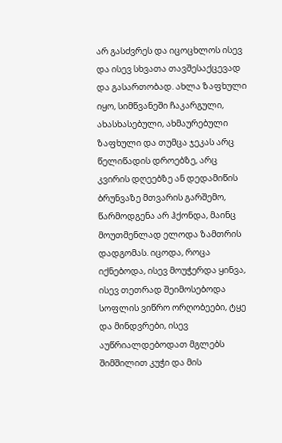არ გასძვრეს და იცოცხლოს ისევ და ისევ სხვათა თავშესაქცევად და გასართობად. ახლა ზაფხული იყო, სიმწვანეში ჩაკარგული, ახასხასებული, ახმაურებული ზაფხული და თუმცა ჯეკას არც წელიწადის დროებზე, არც კვირის დღეებზე ან დედამიწის ბრუნვაზე მთვარის გარშემო, წარმოდგენა არ ჰქონდა, მაინც მოუთმენლად ელოდა ზამთრის დადგომას. იცოდა, როცა იქნებოდა, ისევ მოუჭერდა ყინვა, ისევ თეთრად შეიმოსებოდა სოფლის ვიწრო ორღობეები, ტყე და მინდვრები, ისევ აუწრიალდებოდათ მგლებს შიმშილით კუჭი და მის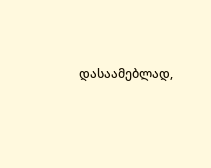დასაამებლად,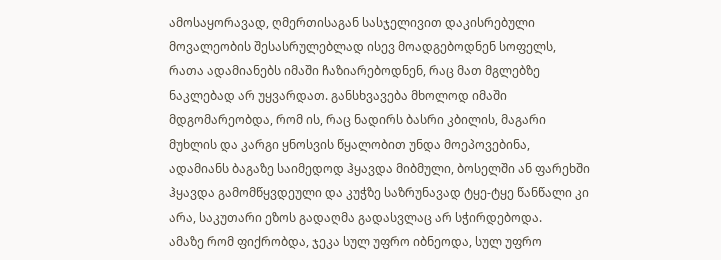ამოსაყორავად, ღმერთისაგან სასჯელივით დაკისრებული მოვალეობის შესასრულებლად ისევ მოადგებოდნენ სოფელს, რათა ადამიანებს იმაში ჩაზიარებოდნენ, რაც მათ მგლებზე ნაკლებად არ უყვარდათ. განსხვავება მხოლოდ იმაში მდგომარეობდა, რომ ის, რაც ნადირს ბასრი კბილის, მაგარი მუხლის და კარგი ყნოსვის წყალობით უნდა მოეპოვებინა, ადამიანს ბაგაზე საიმედოდ ჰყავდა მიბმული, ბოსელში ან ფარეხში ჰყავდა გამომწყვდეული და კუჭზე საზრუნავად ტყე-ტყე წანწალი კი არა, საკუთარი ეზოს გადაღმა გადასვლაც არ სჭირდებოდა.
ამაზე რომ ფიქრობდა, ჯეკა სულ უფრო იბნეოდა, სულ უფრო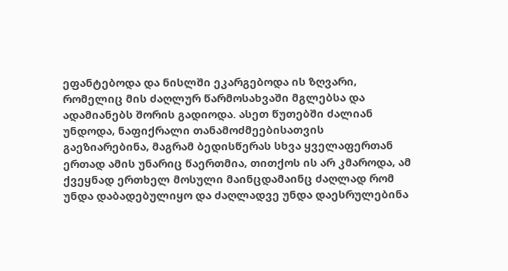ეფანტებოდა და ნისლში ეკარგებოდა ის ზღვარი, რომელიც მის ძაღლურ წარმოსახვაში მგლებსა და ადამიანებს შორის გადიოდა. ასეთ წუთებში ძალიან უნდოდა, ნაფიქრალი თანამოძმეებისათვის გაეზიარებინა, მაგრამ ბედისწერას სხვა ყველაფერთან ერთად ამის უნარიც წაერთმია, თითქოს ის არ კმაროდა, ამ ქვეყნად ერთხელ მოსული მაინცდამაინც ძაღლად რომ უნდა დაბადებულიყო და ძაღლადვე უნდა დაესრულებინა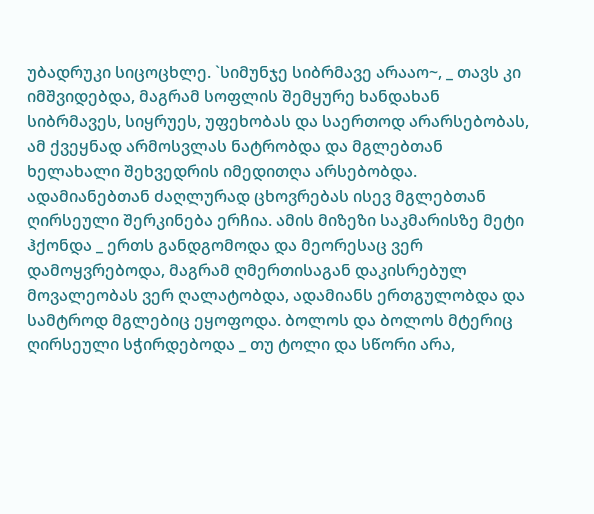უბადრუკი სიცოცხლე. `სიმუნჯე სიბრმავე არააო~, _ თავს კი იმშვიდებდა, მაგრამ სოფლის შემყურე ხანდახან სიბრმავეს, სიყრუეს, უფეხობას და საერთოდ არარსებობას, ამ ქვეყნად არმოსვლას ნატრობდა და მგლებთან ხელახალი შეხვედრის იმედითღა არსებობდა. ადამიანებთან ძაღლურად ცხოვრებას ისევ მგლებთან ღირსეული შერკინება ერჩია. ამის მიზეზი საკმარისზე მეტი ჰქონდა _ ერთს განდგომოდა და მეორესაც ვერ დამოყვრებოდა, მაგრამ ღმერთისაგან დაკისრებულ მოვალეობას ვერ ღალატობდა, ადამიანს ერთგულობდა და სამტროდ მგლებიც ეყოფოდა. ბოლოს და ბოლოს მტერიც ღირსეული სჭირდებოდა _ თუ ტოლი და სწორი არა,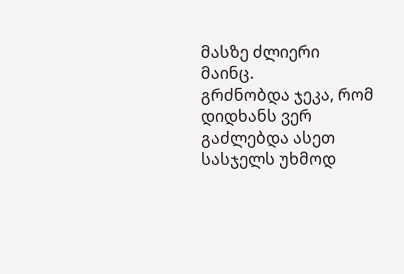მასზე ძლიერი მაინც.
გრძნობდა ჯეკა, რომ დიდხანს ვერ გაძლებდა ასეთ სასჯელს უხმოდ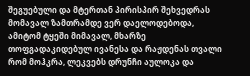შეგუებული და მტერთან პირისპირ შეხვედრას მომავალ ზამთრამდე ვერ დაელოდებოდა, ამიტომ ტყეში მიმავალ, მხარზე თოფგადაკიდებულ ივანესა და რაჟდენას თვალი რომ მოჰკრა, ლეკვებს დრუნჩი აულოკა და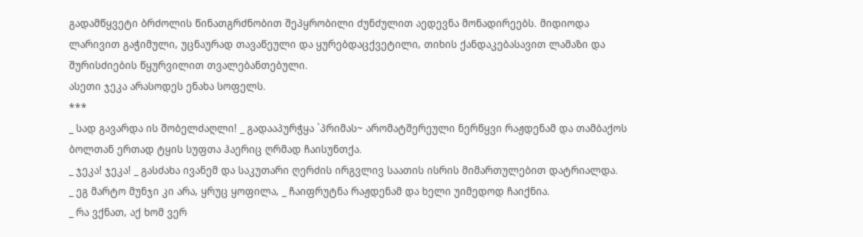გადამწყვეტი ბრძოლის წინათგრძნობით შეპყრობილი ძუნძულით აედევნა მონადირეებს. მიდიოდა ლარივით გაჭიმული, უცნაურად თავაწეული და ყურებდაცქვეტილი, თიხის ქანდაკებასავით ლამაზი და შურისძიების წყურვილით თვალებანთებული.
ასეთი ჯეკა არასოდეს ენახა სოფელს.
***
_ სად გავარდა ის შობელძაღლი! _ გადააპურჭყა `პრიმას~ არომატშერეული ნერწყვი რაჟდენამ და თამბაქოს ბოლთან ერთად ტყის სუფთა ჰაერიც ღრმად ჩაისუნთქა.
_ ჯეკა! ჯეკა! _ გასძახა ივანემ და საკუთარი ღერძის ირგვლივ საათის ისრის მიმართულებით დატრიალდა.
_ ეგ მარტო მუნჯი კი არა, ყრუც ყოფილა, _ ჩაიფრუტნა რაჟდენამ და ხელი უიმედოდ ჩაიქნია.
_ რა ვქნათ, აქ ხომ ვერ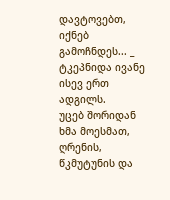დავტოვებთ, იქნებ გამოჩნდეს... _ ტკეპნიდა ივანე ისევ ერთ ადგილს.
უცებ შორიდან ხმა მოესმათ, ღრენის, წკმუტუნის და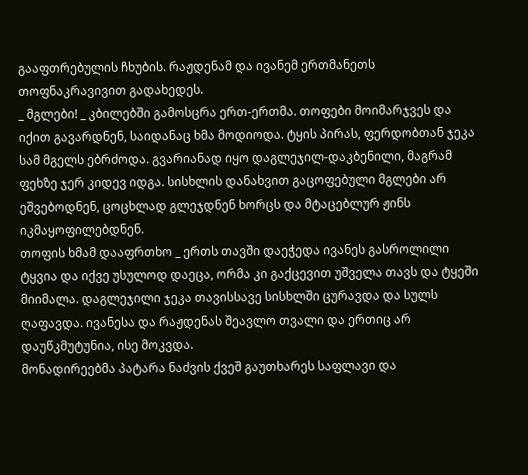გააფთრებულის ჩხუბის. რაჟდენამ და ივანემ ერთმანეთს თოფნაკრავივით გადახედეს.
_ მგლები! _ კბილებში გამოსცრა ერთ-ერთმა. თოფები მოიმარჯვეს და იქით გავარდნენ, საიდანაც ხმა მოდიოდა. ტყის პირას, ფერდობთან ჯეკა სამ მგელს ებრძოდა. გვარიანად იყო დაგლეჯილ-დაკბენილი, მაგრამ ფეხზე ჯერ კიდევ იდგა. სისხლის დანახვით გაცოფებული მგლები არ ეშვებოდნენ, ცოცხლად გლეჯდნენ ხორცს და მტაცებლურ ჟინს იკმაყოფილებდნენ.
თოფის ხმამ დააფრთხო _ ერთს თავში დაეჭედა ივანეს გასროლილი ტყვია და იქვე უსულოდ დაეცა, ორმა კი გაქცევით უშველა თავს და ტყეში მიიმალა. დაგლეჯილი ჯეკა თავისსავე სისხლში ცურავდა და სულს ღაფავდა. ივანესა და რაჟდენას შეავლო თვალი და ერთიც არ დაუწკმუტუნია, ისე მოკვდა.
მონადირეებმა პატარა ნაძვის ქვეშ გაუთხარეს საფლავი და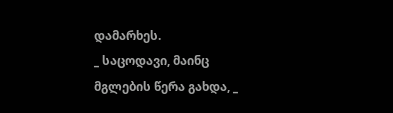დამარხეს.
_ საცოდავი, მაინც მგლების წერა გახდა, _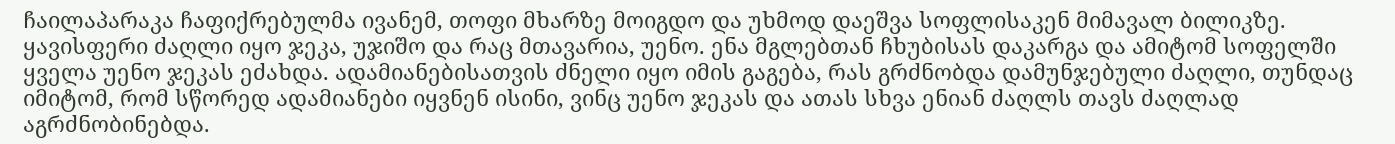ჩაილაპარაკა ჩაფიქრებულმა ივანემ, თოფი მხარზე მოიგდო და უხმოდ დაეშვა სოფლისაკენ მიმავალ ბილიკზე.
ყავისფერი ძაღლი იყო ჯეკა, უჯიშო და რაც მთავარია, უენო. ენა მგლებთან ჩხუბისას დაკარგა და ამიტომ სოფელში ყველა უენო ჯეკას ეძახდა. ადამიანებისათვის ძნელი იყო იმის გაგება, რას გრძნობდა დამუნჯებული ძაღლი, თუნდაც იმიტომ, რომ სწორედ ადამიანები იყვნენ ისინი, ვინც უენო ჯეკას და ათას სხვა ენიან ძაღლს თავს ძაღლად აგრძნობინებდა.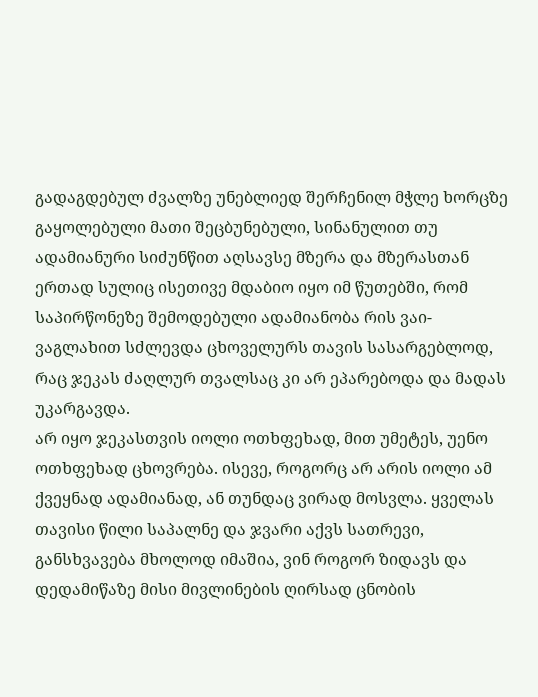გადაგდებულ ძვალზე უნებლიედ შერჩენილ მჭლე ხორცზე გაყოლებული მათი შეცბუნებული, სინანულით თუ ადამიანური სიძუნწით აღსავსე მზერა და მზერასთან ერთად სულიც ისეთივე მდაბიო იყო იმ წუთებში, რომ საპირწონეზე შემოდებული ადამიანობა რის ვაი-ვაგლახით სძლევდა ცხოველურს თავის სასარგებლოდ, რაც ჯეკას ძაღლურ თვალსაც კი არ ეპარებოდა და მადას უკარგავდა.
არ იყო ჯეკასთვის იოლი ოთხფეხად, მით უმეტეს, უენო ოთხფეხად ცხოვრება. ისევე, როგორც არ არის იოლი ამ ქვეყნად ადამიანად, ან თუნდაც ვირად მოსვლა. ყველას თავისი წილი საპალნე და ჯვარი აქვს სათრევი, განსხვავება მხოლოდ იმაშია, ვინ როგორ ზიდავს და დედამიწაზე მისი მივლინების ღირსად ცნობის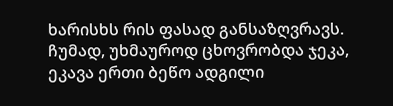ხარისხს რის ფასად განსაზღვრავს.
ჩუმად, უხმაუროდ ცხოვრობდა ჯეკა, ეკავა ერთი ბეწო ადგილი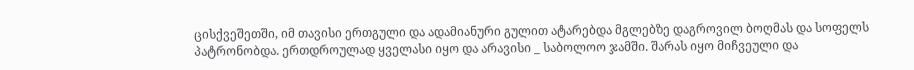ცისქვეშეთში, იმ თავისი ერთგული და ადამიანური გულით ატარებდა მგლებზე დაგროვილ ბოღმას და სოფელს პატრონობდა. ერთდროულად ყველასი იყო და არავისი _ საბოლოო ჯამში. შარას იყო მიჩვეული და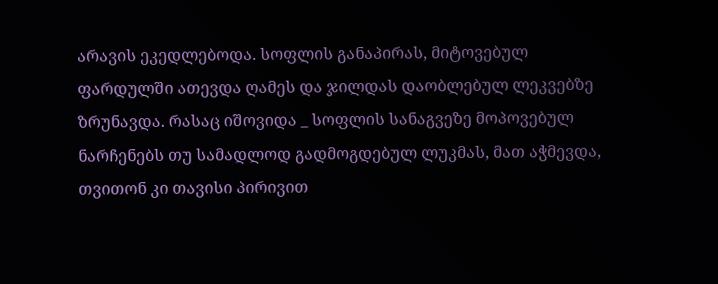არავის ეკედლებოდა. სოფლის განაპირას, მიტოვებულ ფარდულში ათევდა ღამეს და ჯილდას დაობლებულ ლეკვებზე ზრუნავდა. რასაც იშოვიდა _ სოფლის სანაგვეზე მოპოვებულ ნარჩენებს თუ სამადლოდ გადმოგდებულ ლუკმას, მათ აჭმევდა, თვითონ კი თავისი პირივით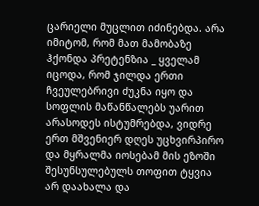ცარიელი მუცლით იძინებდა. არა იმიტომ, რომ მათ მამობაზე ჰქონდა პრეტენზია _ ყველამ იცოდა, რომ ჯილდა ერთი ჩვეულებრივი ძუკნა იყო და სოფლის მაწანწალებს უარით არასოდეს ისტუმრებდა, ვიდრე ერთ მშვენიერ დღეს უცხვირპირო და მყრალმა იოსებამ მის ეზოში შესუნსულებულს თოფით ტყვია არ დაახალა და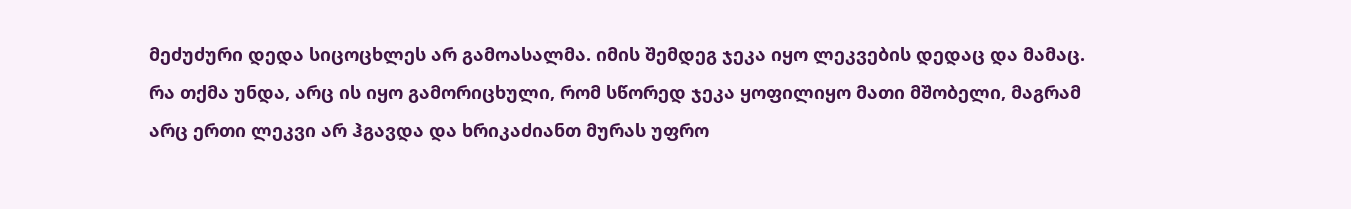მეძუძური დედა სიცოცხლეს არ გამოასალმა. იმის შემდეგ ჯეკა იყო ლეკვების დედაც და მამაც. რა თქმა უნდა, არც ის იყო გამორიცხული, რომ სწორედ ჯეკა ყოფილიყო მათი მშობელი, მაგრამ არც ერთი ლეკვი არ ჰგავდა და ხრიკაძიანთ მურას უფრო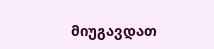მიუგავდათ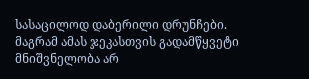სასაცილოდ დაბერილი დრუნჩები.
მაგრამ ამას ჯეკასთვის გადამწყვეტი მნიშვნელობა არ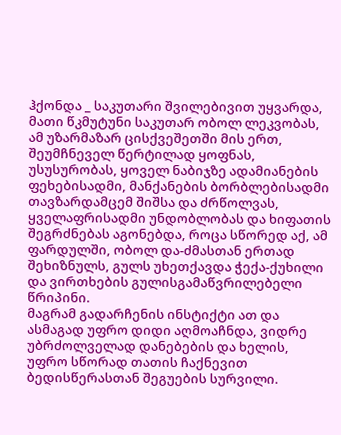ჰქონდა _ საკუთარი შვილებივით უყვარდა, მათი წკმუტუნი საკუთარ ობოლ ლეკვობას, ამ უზარმაზარ ცისქვეშეთში მის ერთ, შეუმჩნეველ წერტილად ყოფნას, უსუსურობას, ყოველ ნაბიჯზე ადამიანების ფეხებისადმი, მანქანების ბორბლებისადმი თავზარდამცემ შიშსა და ძრწოლვას, ყველაფრისადმი უნდობლობას და ხიფათის შეგრძნებას აგონებდა, როცა სწორედ აქ, ამ ფარდულში, ობოლ და-ძმასთან ერთად შეხიზნულს, გულს უხეთქავდა ჭექა-ქუხილი და ვირთხების გულისგამაწვრილებელი წრიპინი.
მაგრამ გადარჩენის ინსტიქტი ათ და ასმაგად უფრო დიდი აღმოაჩნდა, ვიდრე უბრძოლველად დანებების და ხელის, უფრო სწორად თათის ჩაქნევით ბედისწერასთან შეგუების სურვილი.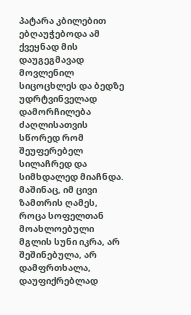პატარა კბილებით ებღაუჭებოდა ამ ქვეყნად მის დაუგეგმავად მოვლენილ სიცოცხლეს და ბედზე უდრტვინველად დამორჩილება ძაღლისათვის სწორედ რომ შეუფერებელ სილაჩრედ და სიმხდალედ მიაჩნდა.
მაშინაც, იმ ცივი ზამთრის ღამეს, როცა სოფელთან მოახლოებული მგლის სუნი იკრა, არ შეშინებულა, არ დამფრთხალა, დაუფიქრებლად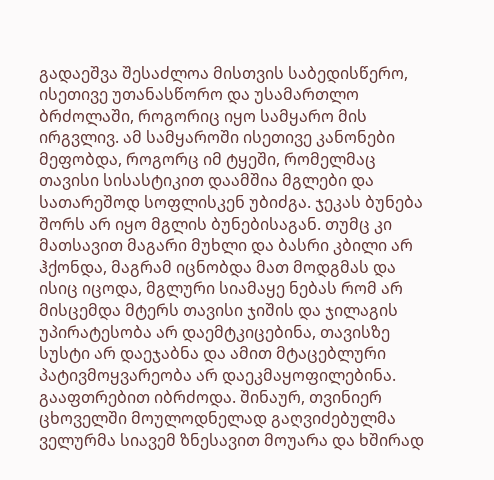გადაეშვა შესაძლოა მისთვის საბედისწერო, ისეთივე უთანასწორო და უსამართლო ბრძოლაში, როგორიც იყო სამყარო მის ირგვლივ. ამ სამყაროში ისეთივე კანონები მეფობდა, როგორც იმ ტყეში, რომელმაც თავისი სისასტიკით დაამშია მგლები და სათარეშოდ სოფლისკენ უბიძგა. ჯეკას ბუნება შორს არ იყო მგლის ბუნებისაგან. თუმც კი მათსავით მაგარი მუხლი და ბასრი კბილი არ ჰქონდა, მაგრამ იცნობდა მათ მოდგმას და ისიც იცოდა, მგლური სიამაყე ნებას რომ არ მისცემდა მტერს თავისი ჯიშის და ჯილაგის უპირატესობა არ დაემტკიცებინა, თავისზე სუსტი არ დაეჯაბნა და ამით მტაცებლური პატივმოყვარეობა არ დაეკმაყოფილებინა.
გააფთრებით იბრძოდა. შინაურ, თვინიერ ცხოველში მოულოდნელად გაღვიძებულმა ველურმა სიავემ ზნესავით მოუარა და ხშირად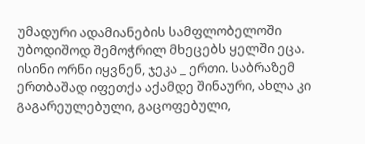უმადური ადამიანების სამფლობელოში უბოდიშოდ შემოჭრილ მხეცებს ყელში ეცა. ისინი ორნი იყვნენ, ჯეკა _ ერთი. საბრაზემ ერთბაშად იფეთქა აქამდე შინაური, ახლა კი გაგარეულებული, გაცოფებული,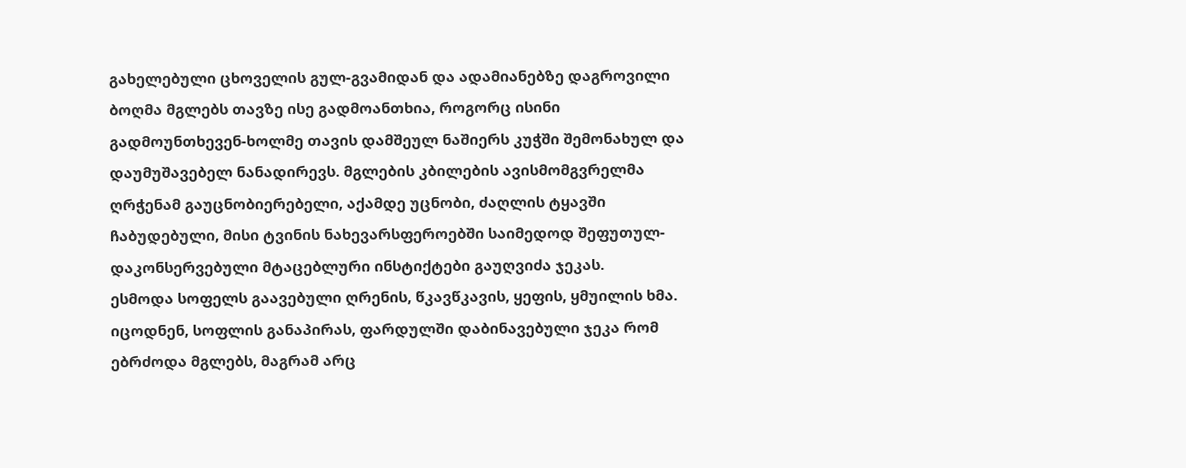გახელებული ცხოველის გულ-გვამიდან და ადამიანებზე დაგროვილი ბოღმა მგლებს თავზე ისე გადმოანთხია, როგორც ისინი გადმოუნთხევენ-ხოლმე თავის დამშეულ ნაშიერს კუჭში შემონახულ და დაუმუშავებელ ნანადირევს. მგლების კბილების ავისმომგვრელმა ღრჭენამ გაუცნობიერებელი, აქამდე უცნობი, ძაღლის ტყავში ჩაბუდებული, მისი ტვინის ნახევარსფეროებში საიმედოდ შეფუთულ-დაკონსერვებული მტაცებლური ინსტიქტები გაუღვიძა ჯეკას.
ესმოდა სოფელს გაავებული ღრენის, წკავწკავის, ყეფის, ყმუილის ხმა. იცოდნენ, სოფლის განაპირას, ფარდულში დაბინავებული ჯეკა რომ ებრძოდა მგლებს, მაგრამ არც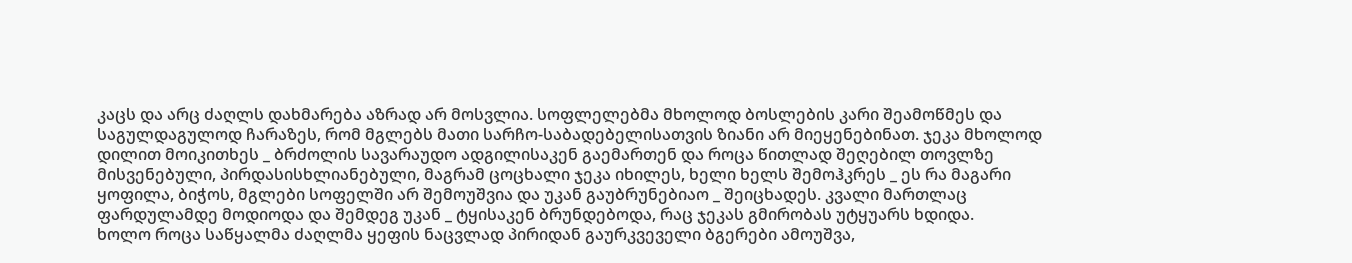კაცს და არც ძაღლს დახმარება აზრად არ მოსვლია. სოფლელებმა მხოლოდ ბოსლების კარი შეამოწმეს და საგულდაგულოდ ჩარაზეს, რომ მგლებს მათი სარჩო-საბადებელისათვის ზიანი არ მიეყენებინათ. ჯეკა მხოლოდ დილით მოიკითხეს _ ბრძოლის სავარაუდო ადგილისაკენ გაემართენ და როცა წითლად შეღებილ თოვლზე მისვენებული, პირდასისხლიანებული, მაგრამ ცოცხალი ჯეკა იხილეს, ხელი ხელს შემოჰკრეს _ ეს რა მაგარი ყოფილა, ბიჭოს, მგლები სოფელში არ შემოუშვია და უკან გაუბრუნებიაო _ შეიცხადეს. კვალი მართლაც ფარდულამდე მოდიოდა და შემდეგ უკან _ ტყისაკენ ბრუნდებოდა, რაც ჯეკას გმირობას უტყუარს ხდიდა.
ხოლო როცა საწყალმა ძაღლმა ყეფის ნაცვლად პირიდან გაურკვეველი ბგერები ამოუშვა,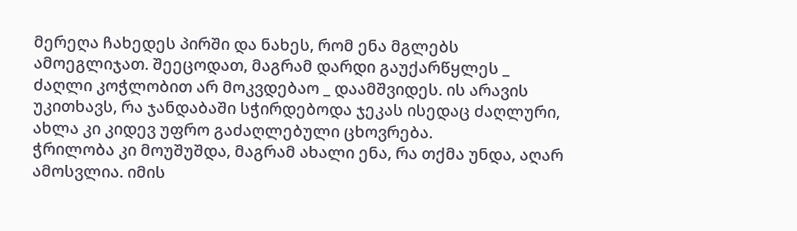მერეღა ჩახედეს პირში და ნახეს, რომ ენა მგლებს ამოეგლიჯათ. შეეცოდათ, მაგრამ დარდი გაუქარწყლეს _ ძაღლი კოჭლობით არ მოკვდებაო _ დაამშვიდეს. ის არავის უკითხავს, რა ჯანდაბაში სჭირდებოდა ჯეკას ისედაც ძაღლური, ახლა კი კიდევ უფრო გაძაღლებული ცხოვრება.
ჭრილობა კი მოუშუშდა, მაგრამ ახალი ენა, რა თქმა უნდა, აღარ ამოსვლია. იმის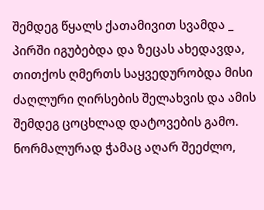შემდეგ წყალს ქათამივით სვამდა _ პირში იგუბებდა და ზეცას ახედავდა, თითქოს ღმერთს საყვედურობდა მისი ძაღლური ღირსების შელახვის და ამის შემდეგ ცოცხლად დატოვების გამო. ნორმალურად ჭამაც აღარ შეეძლო,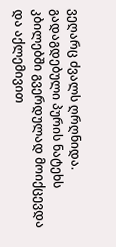ვეღარც ძვალს ღრღნიდა. გადაგდებული პურის ნატეხს კბილებში გვერდულად მოიქცევდა და აქლემივით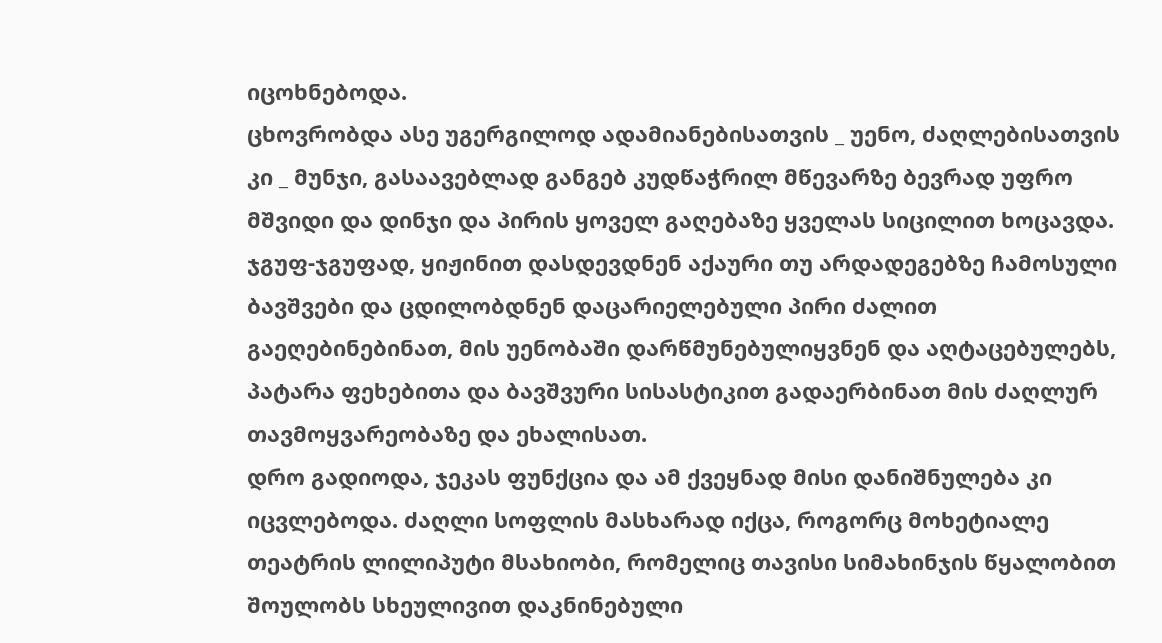იცოხნებოდა.
ცხოვრობდა ასე უგერგილოდ ადამიანებისათვის _ უენო, ძაღლებისათვის კი _ მუნჯი, გასაავებლად განგებ კუდწაჭრილ მწევარზე ბევრად უფრო მშვიდი და დინჯი და პირის ყოველ გაღებაზე ყველას სიცილით ხოცავდა. ჯგუფ-ჯგუფად, ყიჟინით დასდევდნენ აქაური თუ არდადეგებზე ჩამოსული ბავშვები და ცდილობდნენ დაცარიელებული პირი ძალით გაეღებინებინათ, მის უენობაში დარწმუნებულიყვნენ და აღტაცებულებს, პატარა ფეხებითა და ბავშვური სისასტიკით გადაერბინათ მის ძაღლურ თავმოყვარეობაზე და ეხალისათ.
დრო გადიოდა, ჯეკას ფუნქცია და ამ ქვეყნად მისი დანიშნულება კი იცვლებოდა. ძაღლი სოფლის მასხარად იქცა, როგორც მოხეტიალე თეატრის ლილიპუტი მსახიობი, რომელიც თავისი სიმახინჯის წყალობით შოულობს სხეულივით დაკნინებული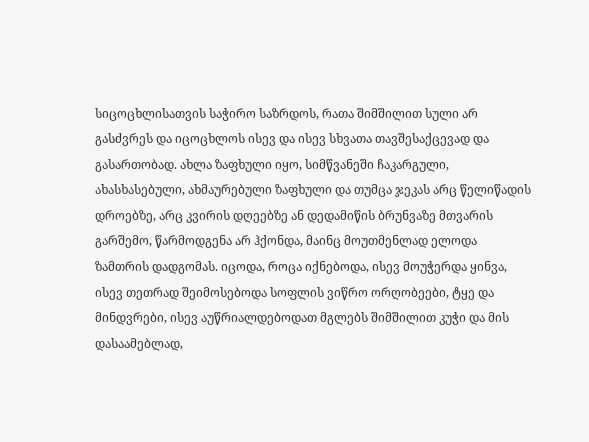სიცოცხლისათვის საჭირო საზრდოს, რათა შიმშილით სული არ გასძვრეს და იცოცხლოს ისევ და ისევ სხვათა თავშესაქცევად და გასართობად. ახლა ზაფხული იყო, სიმწვანეში ჩაკარგული, ახასხასებული, ახმაურებული ზაფხული და თუმცა ჯეკას არც წელიწადის დროებზე, არც კვირის დღეებზე ან დედამიწის ბრუნვაზე მთვარის გარშემო, წარმოდგენა არ ჰქონდა, მაინც მოუთმენლად ელოდა ზამთრის დადგომას. იცოდა, როცა იქნებოდა, ისევ მოუჭერდა ყინვა, ისევ თეთრად შეიმოსებოდა სოფლის ვიწრო ორღობეები, ტყე და მინდვრები, ისევ აუწრიალდებოდათ მგლებს შიმშილით კუჭი და მის დასაამებლად,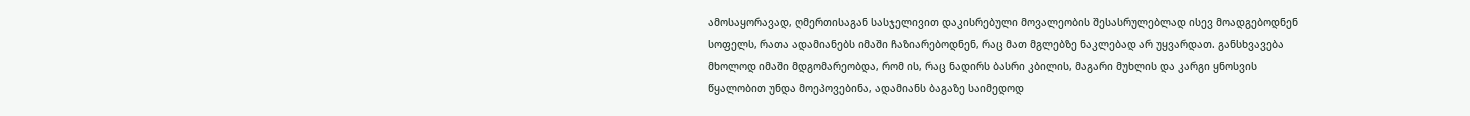ამოსაყორავად, ღმერთისაგან სასჯელივით დაკისრებული მოვალეობის შესასრულებლად ისევ მოადგებოდნენ სოფელს, რათა ადამიანებს იმაში ჩაზიარებოდნენ, რაც მათ მგლებზე ნაკლებად არ უყვარდათ. განსხვავება მხოლოდ იმაში მდგომარეობდა, რომ ის, რაც ნადირს ბასრი კბილის, მაგარი მუხლის და კარგი ყნოსვის წყალობით უნდა მოეპოვებინა, ადამიანს ბაგაზე საიმედოდ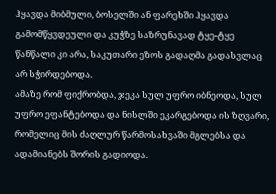ჰყავდა მიბმული, ბოსელში ან ფარეხში ჰყავდა გამომწყვდეული და კუჭზე საზრუნავად ტყე-ტყე წანწალი კი არა, საკუთარი ეზოს გადაღმა გადასვლაც არ სჭირდებოდა.
ამაზე რომ ფიქრობდა, ჯეკა სულ უფრო იბნეოდა, სულ უფრო ეფანტებოდა და ნისლში ეკარგებოდა ის ზღვარი, რომელიც მის ძაღლურ წარმოსახვაში მგლებსა და ადამიანებს შორის გადიოდა.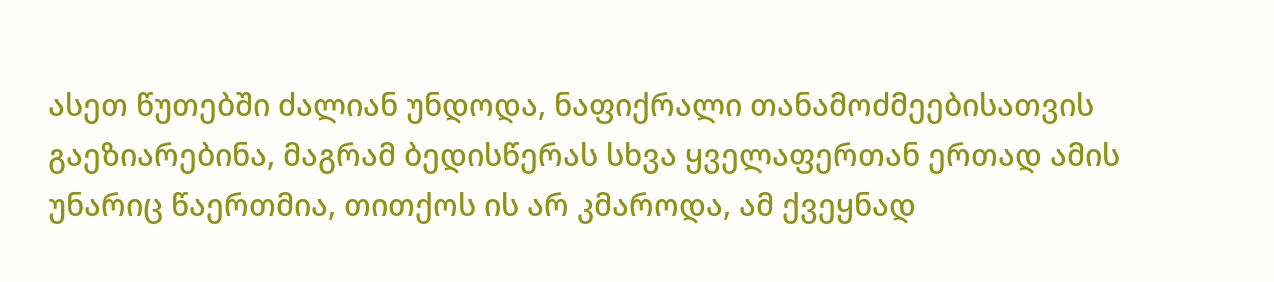ასეთ წუთებში ძალიან უნდოდა, ნაფიქრალი თანამოძმეებისათვის გაეზიარებინა, მაგრამ ბედისწერას სხვა ყველაფერთან ერთად ამის უნარიც წაერთმია, თითქოს ის არ კმაროდა, ამ ქვეყნად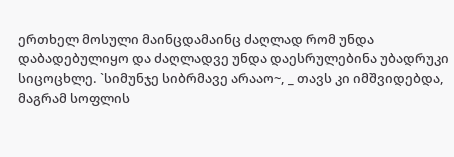ერთხელ მოსული მაინცდამაინც ძაღლად რომ უნდა დაბადებულიყო და ძაღლადვე უნდა დაესრულებინა უბადრუკი სიცოცხლე. `სიმუნჯე სიბრმავე არააო~, _ თავს კი იმშვიდებდა, მაგრამ სოფლის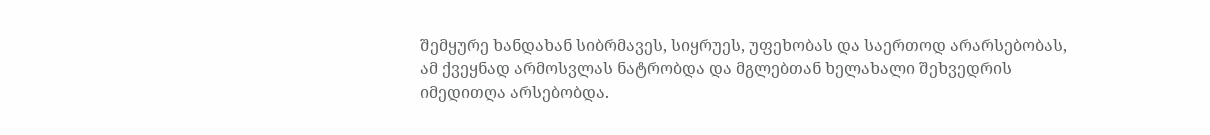შემყურე ხანდახან სიბრმავეს, სიყრუეს, უფეხობას და საერთოდ არარსებობას, ამ ქვეყნად არმოსვლას ნატრობდა და მგლებთან ხელახალი შეხვედრის იმედითღა არსებობდა.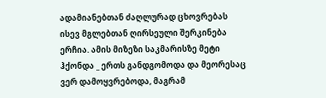ადამიანებთან ძაღლურად ცხოვრებას ისევ მგლებთან ღირსეული შერკინება ერჩია. ამის მიზეზი საკმარისზე მეტი ჰქონდა _ ერთს განდგომოდა და მეორესაც ვერ დამოყვრებოდა, მაგრამ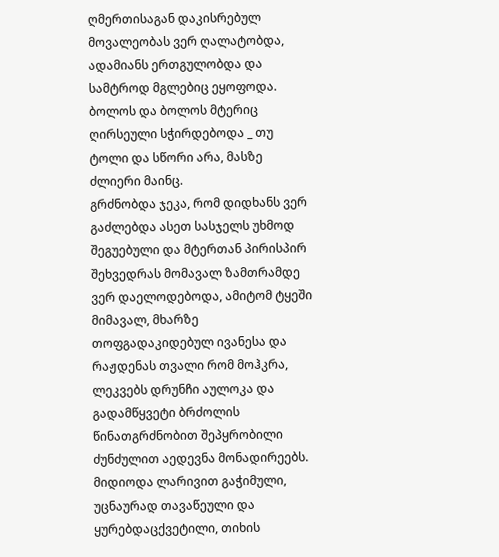ღმერთისაგან დაკისრებულ მოვალეობას ვერ ღალატობდა, ადამიანს ერთგულობდა და სამტროდ მგლებიც ეყოფოდა. ბოლოს და ბოლოს მტერიც ღირსეული სჭირდებოდა _ თუ ტოლი და სწორი არა, მასზე ძლიერი მაინც.
გრძნობდა ჯეკა, რომ დიდხანს ვერ გაძლებდა ასეთ სასჯელს უხმოდ შეგუებული და მტერთან პირისპირ შეხვედრას მომავალ ზამთრამდე ვერ დაელოდებოდა, ამიტომ ტყეში მიმავალ, მხარზე თოფგადაკიდებულ ივანესა და რაჟდენას თვალი რომ მოჰკრა, ლეკვებს დრუნჩი აულოკა და გადამწყვეტი ბრძოლის წინათგრძნობით შეპყრობილი ძუნძულით აედევნა მონადირეებს. მიდიოდა ლარივით გაჭიმული, უცნაურად თავაწეული და ყურებდაცქვეტილი, თიხის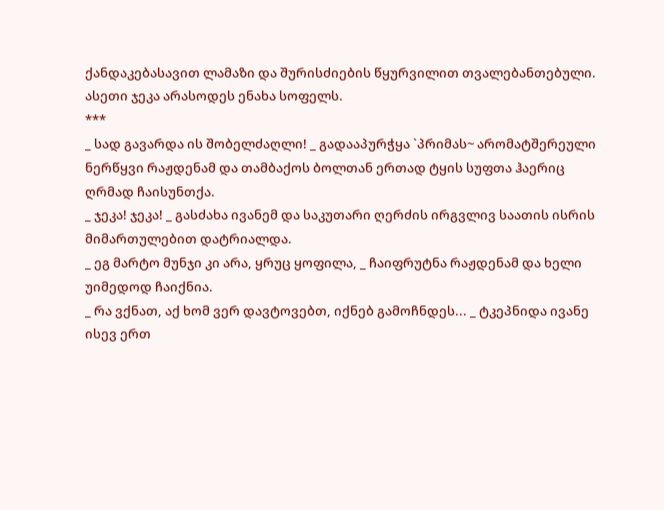ქანდაკებასავით ლამაზი და შურისძიების წყურვილით თვალებანთებული.
ასეთი ჯეკა არასოდეს ენახა სოფელს.
***
_ სად გავარდა ის შობელძაღლი! _ გადააპურჭყა `პრიმას~ არომატშერეული ნერწყვი რაჟდენამ და თამბაქოს ბოლთან ერთად ტყის სუფთა ჰაერიც ღრმად ჩაისუნთქა.
_ ჯეკა! ჯეკა! _ გასძახა ივანემ და საკუთარი ღერძის ირგვლივ საათის ისრის მიმართულებით დატრიალდა.
_ ეგ მარტო მუნჯი კი არა, ყრუც ყოფილა, _ ჩაიფრუტნა რაჟდენამ და ხელი უიმედოდ ჩაიქნია.
_ რა ვქნათ, აქ ხომ ვერ დავტოვებთ, იქნებ გამოჩნდეს... _ ტკეპნიდა ივანე ისევ ერთ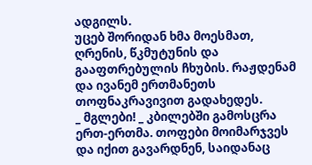ადგილს.
უცებ შორიდან ხმა მოესმათ, ღრენის, წკმუტუნის და გააფთრებულის ჩხუბის. რაჟდენამ და ივანემ ერთმანეთს თოფნაკრავივით გადახედეს.
_ მგლები! _ კბილებში გამოსცრა ერთ-ერთმა. თოფები მოიმარჯვეს და იქით გავარდნენ, საიდანაც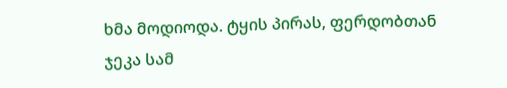ხმა მოდიოდა. ტყის პირას, ფერდობთან ჯეკა სამ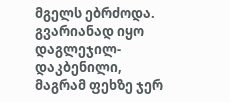მგელს ებრძოდა. გვარიანად იყო დაგლეჯილ-დაკბენილი, მაგრამ ფეხზე ჯერ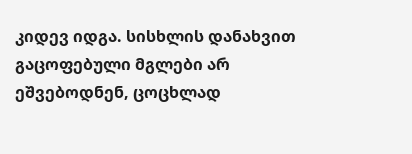კიდევ იდგა. სისხლის დანახვით გაცოფებული მგლები არ ეშვებოდნენ, ცოცხლად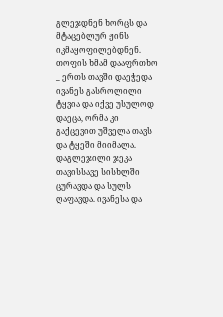გლეჯდნენ ხორცს და მტაცებლურ ჟინს იკმაყოფილებდნენ.
თოფის ხმამ დააფრთხო _ ერთს თავში დაეჭედა ივანეს გასროლილი ტყვია და იქვე უსულოდ დაეცა, ორმა კი გაქცევით უშველა თავს და ტყეში მიიმალა. დაგლეჯილი ჯეკა თავისსავე სისხლში ცურავდა და სულს ღაფავდა. ივანესა და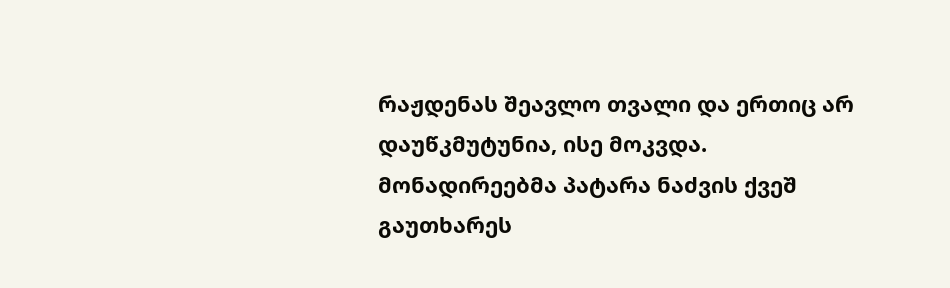რაჟდენას შეავლო თვალი და ერთიც არ დაუწკმუტუნია, ისე მოკვდა.
მონადირეებმა პატარა ნაძვის ქვეშ გაუთხარეს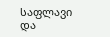საფლავი და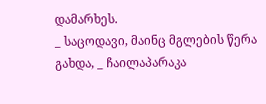დამარხეს.
_ საცოდავი, მაინც მგლების წერა გახდა, _ ჩაილაპარაკა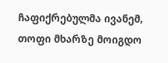ჩაფიქრებულმა ივანემ, თოფი მხარზე მოიგდო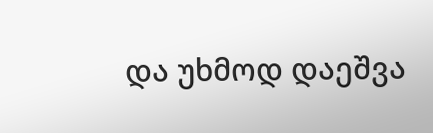და უხმოდ დაეშვა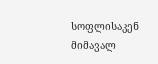სოფლისაკენ მიმავალ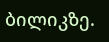ბილიკზე.